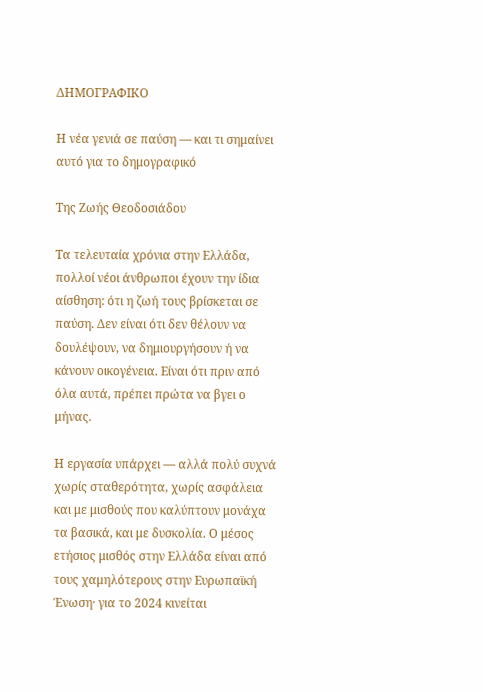ΔΗΜΟΓΡΑΦΙΚΟ

Η νέα γενιά σε παύση — και τι σημαίνει αυτό για το δημογραφικό

Της Ζωής Θεοδοσιάδου

Τα τελευταία χρόνια στην Ελλάδα, πολλοί νέοι άνθρωποι έχουν την ίδια αίσθηση: ότι η ζωή τους βρίσκεται σε παύση. Δεν είναι ότι δεν θέλουν να δουλέψουν, να δημιουργήσουν ή να κάνουν οικογένεια. Είναι ότι πριν από όλα αυτά, πρέπει πρώτα να βγει ο μήνας.

Η εργασία υπάρχει — αλλά πολύ συχνά χωρίς σταθερότητα, χωρίς ασφάλεια και με μισθούς που καλύπτουν μονάχα τα βασικά, και με δυσκολία. Ο μέσος ετήσιος μισθός στην Ελλάδα είναι από τους χαμηλότερους στην Ευρωπαϊκή Ένωση· για το 2024 κινείται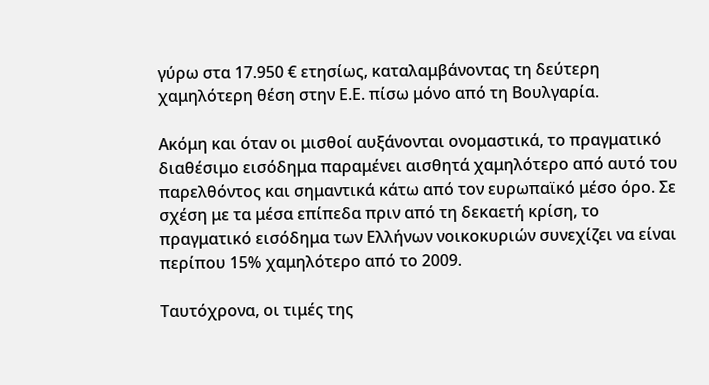γύρω στα 17.950 € ετησίως, καταλαμβάνοντας τη δεύτερη χαμηλότερη θέση στην Ε.Ε. πίσω μόνο από τη Βουλγαρία.

Ακόμη και όταν οι μισθοί αυξάνονται ονομαστικά, το πραγματικό διαθέσιμο εισόδημα παραμένει αισθητά χαμηλότερο από αυτό του παρελθόντος και σημαντικά κάτω από τον ευρωπαϊκό μέσο όρο. Σε σχέση με τα μέσα επίπεδα πριν από τη δεκαετή κρίση, το πραγματικό εισόδημα των Ελλήνων νοικοκυριών συνεχίζει να είναι περίπου 15% χαμηλότερο από το 2009.

Ταυτόχρονα, οι τιμές της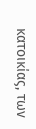κατοικίας, των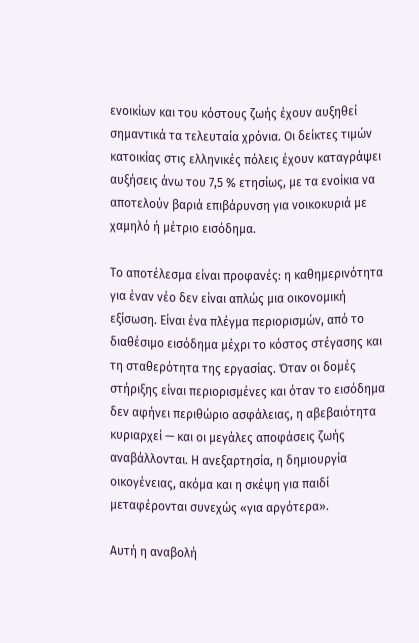ενοικίων και του κόστους ζωής έχουν αυξηθεί σημαντικά τα τελευταία χρόνια. Οι δείκτες τιμών κατοικίας στις ελληνικές πόλεις έχουν καταγράψει αυξήσεις άνω του 7,5 % ετησίως, με τα ενοίκια να αποτελούν βαριά επιβάρυνση για νοικοκυριά με χαμηλό ή μέτριο εισόδημα.

Το αποτέλεσμα είναι προφανές: η καθημερινότητα για έναν νέο δεν είναι απλώς μια οικονομική εξίσωση. Είναι ένα πλέγμα περιορισμών, από το διαθέσιμο εισόδημα μέχρι το κόστος στέγασης και τη σταθερότητα της εργασίας. Όταν οι δομές στήριξης είναι περιορισμένες και όταν το εισόδημα δεν αφήνει περιθώριο ασφάλειας, η αβεβαιότητα κυριαρχεί — και οι μεγάλες αποφάσεις ζωής αναβάλλονται. Η ανεξαρτησία, η δημιουργία οικογένειας, ακόμα και η σκέψη για παιδί μεταφέρονται συνεχώς «για αργότερα».

Αυτή η αναβολή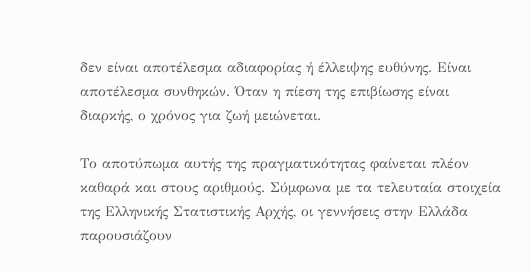δεν είναι αποτέλεσμα αδιαφορίας ή έλλειψης ευθύνης. Είναι αποτέλεσμα συνθηκών. Όταν η πίεση της επιβίωσης είναι διαρκής, ο χρόνος για ζωή μειώνεται.

Το αποτύπωμα αυτής της πραγματικότητας φαίνεται πλέον καθαρά και στους αριθμούς. Σύμφωνα με τα τελευταία στοιχεία της Ελληνικής Στατιστικής Αρχής, οι γεννήσεις στην Ελλάδα παρουσιάζουν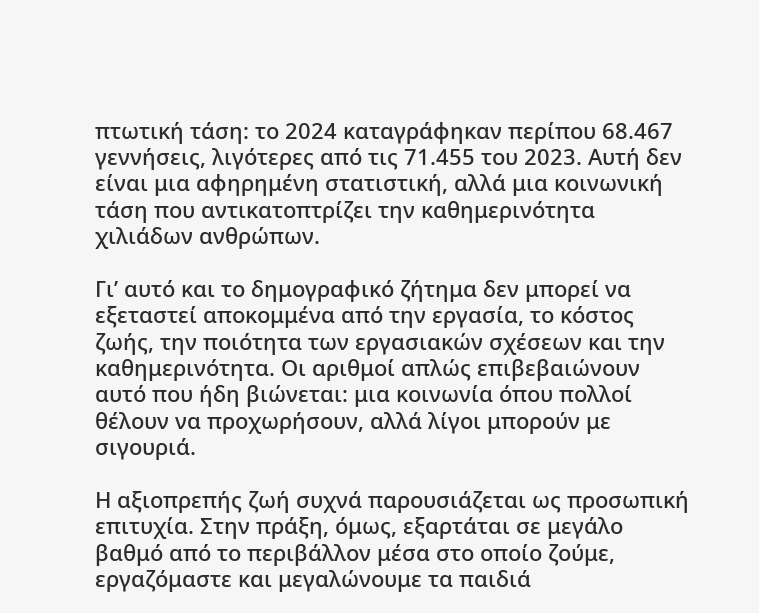πτωτική τάση: το 2024 καταγράφηκαν περίπου 68.467 γεννήσεις, λιγότερες από τις 71.455 του 2023. Αυτή δεν είναι μια αφηρημένη στατιστική, αλλά μια κοινωνική τάση που αντικατοπτρίζει την καθημερινότητα χιλιάδων ανθρώπων.

Γι’ αυτό και το δημογραφικό ζήτημα δεν μπορεί να εξεταστεί αποκομμένα από την εργασία, το κόστος ζωής, την ποιότητα των εργασιακών σχέσεων και την καθημερινότητα. Οι αριθμοί απλώς επιβεβαιώνουν αυτό που ήδη βιώνεται: μια κοινωνία όπου πολλοί θέλουν να προχωρήσουν, αλλά λίγοι μπορούν με σιγουριά.

Η αξιοπρεπής ζωή συχνά παρουσιάζεται ως προσωπική επιτυχία. Στην πράξη, όμως, εξαρτάται σε μεγάλο βαθμό από το περιβάλλον μέσα στο οποίο ζούμε, εργαζόμαστε και μεγαλώνουμε τα παιδιά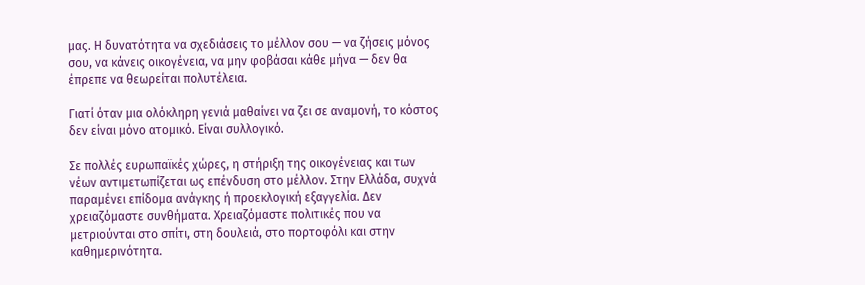μας. Η δυνατότητα να σχεδιάσεις το μέλλον σου — να ζήσεις μόνος σου, να κάνεις οικογένεια, να μην φοβάσαι κάθε μήνα — δεν θα έπρεπε να θεωρείται πολυτέλεια.

Γιατί όταν μια ολόκληρη γενιά μαθαίνει να ζει σε αναμονή, το κόστος δεν είναι μόνο ατομικό. Είναι συλλογικό.

Σε πολλές ευρωπαϊκές χώρες, η στήριξη της οικογένειας και των νέων αντιμετωπίζεται ως επένδυση στο μέλλον. Στην Ελλάδα, συχνά παραμένει επίδομα ανάγκης ή προεκλογική εξαγγελία. Δεν χρειαζόμαστε συνθήματα. Χρειαζόμαστε πολιτικές που να μετριούνται στο σπίτι, στη δουλειά, στο πορτοφόλι και στην καθημερινότητα.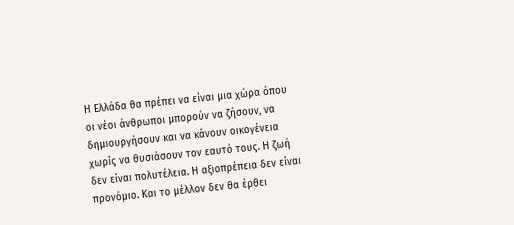Η Ελλάδα θα πρέπει να είναι μια χώρα όπου οι νέοι άνθρωποι μπορούν να ζήσουν, να δημιουργήσουν και να κάνουν οικογένεια χωρίς να θυσιάσουν τον εαυτό τους. Η ζωή δεν είναι πολυτέλεια. Η αξιοπρέπεια δεν είναι προνόμιο. Και το μέλλον δεν θα έρθει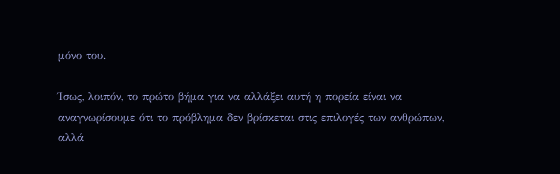μόνο του.

Ίσως, λοιπόν, το πρώτο βήμα για να αλλάξει αυτή η πορεία είναι να αναγνωρίσουμε ότι το πρόβλημα δεν βρίσκεται στις επιλογές των ανθρώπων, αλλά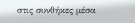στις συνθήκες μέσα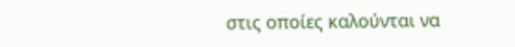στις οποίες καλούνται να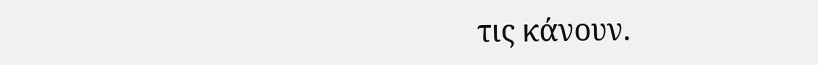τις κάνουν.